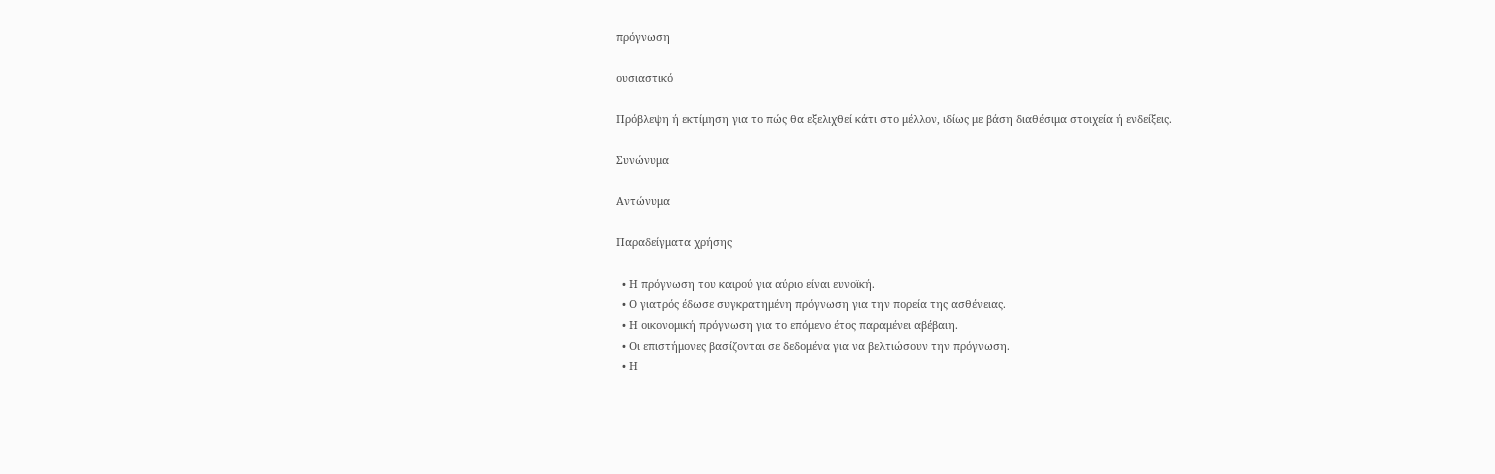πρόγνωση

ουσιαστικό

Πρόβλεψη ή εκτίμηση για το πώς θα εξελιχθεί κάτι στο μέλλον, ιδίως με βάση διαθέσιμα στοιχεία ή ενδείξεις.

Συνώνυμα

Αντώνυμα

Παραδείγματα χρήσης

  • Η πρόγνωση του καιρού για αύριο είναι ευνοϊκή.
  • Ο γιατρός έδωσε συγκρατημένη πρόγνωση για την πορεία της ασθένειας.
  • Η οικονομική πρόγνωση για το επόμενο έτος παραμένει αβέβαιη.
  • Οι επιστήμονες βασίζονται σε δεδομένα για να βελτιώσουν την πρόγνωση.
  • Η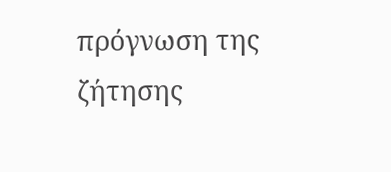πρόγνωση της ζήτησης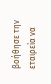βοήθησε την εταιρεία να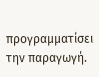προγραμματίσει την παραγωγή.